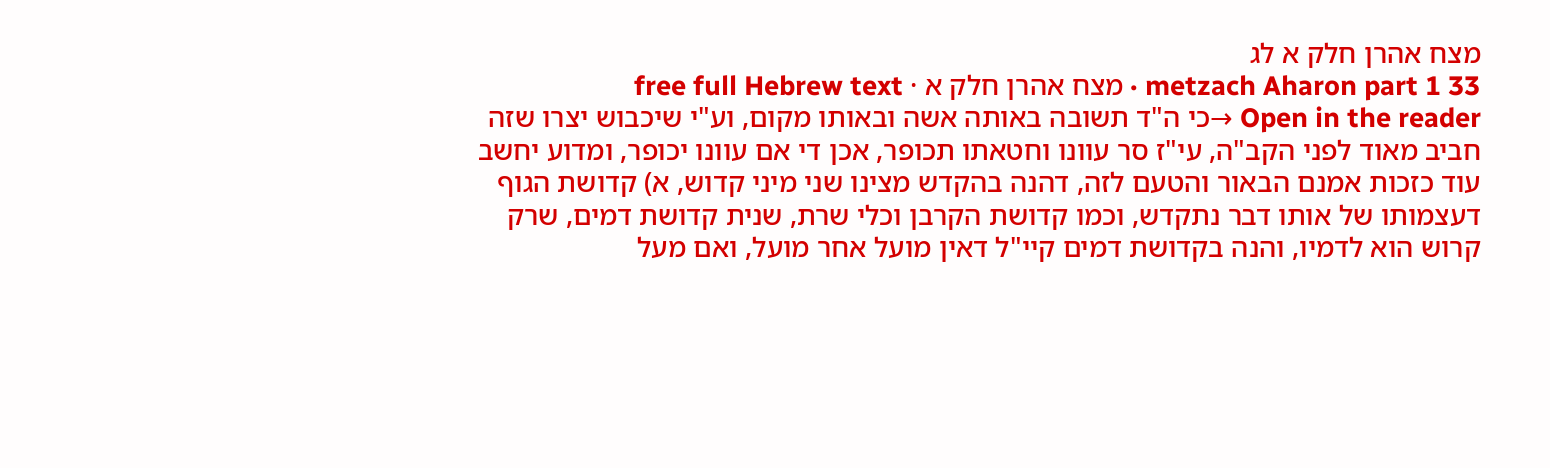מצח אהרן חלק א לג
metzach Aharon part 1 33 · מצח אהרן חלק א · free full Hebrew text
Open in the reader →כי ה"ד תשובה באותה אשה ובאותו מקום, וע"י שיכבוש יצרו שזה חביב מאוד לפני הקב"ה, עי"ז סר עוונו וחטאתו תכופר, אכן די אם עוונו יכופר, ומדוע יחשב עוד כזכות אמנם הבאור והטעם לזה, דהנה בהקדש מצינו שני מיני קדוש, א) קדושת הגוף דעצמותו של אותו דבר נתקדש, וכמו קדושת הקרבן וכלי שרת, שנית קדושת דמים, שרק קרוש הוא לדמיו, והנה בקדושת דמים קיי"ל דאין מועל אחר מועל, ואם מעל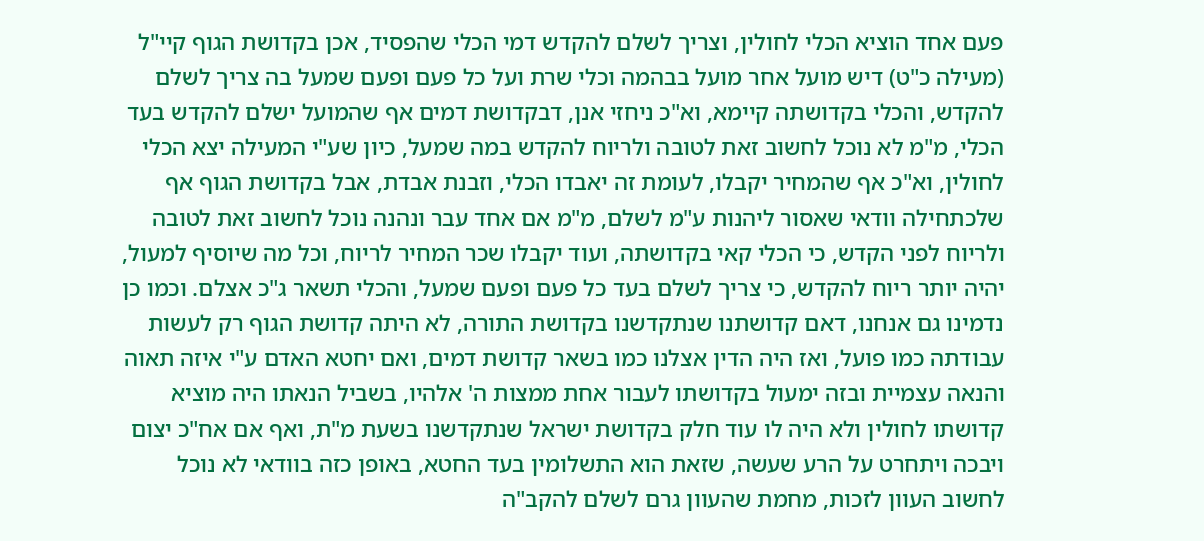פעם אחד הוציא הכלי לחולין, וצריך לשלם להקדש דמי הכלי שהפסיד, אכן בקדושת הגוף קיי"ל (מעילה כ"ט) דיש מועל אחר מועל בבהמה וכלי שרת ועל כל פעם ופעם שמעל בה צריך לשלם להקדש, והכלי בקדושתה קיימא, וא"כ ניחזי אנן, דבקדושת דמים אף שהמועל ישלם להקדש בעד הכלי, מ"מ לא נוכל לחשוב זאת לטובה ולריוח להקדש במה שמעל, כיון שע"י המעילה יצא הכלי לחולין, וא"כ אף שהמחיר יקבלו, לעומת זה יאבדו הכלי, וזבנת אבדת, אבל בקדושת הגוף אף שלכתחילה וודאי שאסור ליהנות ע"מ לשלם, מ"מ אם אחד עבר ונהנה נוכל לחשוב זאת לטובה ולריוח לפני הקדש, כי הכלי קאי בקדושתה, ועוד יקבלו שכר המחיר לריוח, וכל מה שיוסיף למעול, יהיה יותר ריוח להקדש, כי צריך לשלם בעד כל פעם ופעם שמעל, והכלי תשאר ג"כ אצלם. וכמו כן נדמינו גם אנחנו, דאם קדושתנו שנתקדשנו בקדושת התורה, לא היתה קדושת הגוף רק לעשות עבודתה כמו פועל, ואז היה הדין אצלנו כמו בשאר קדושת דמים, ואם יחטא האדם ע"י איזה תאוה והנאה עצמיית ובזה ימעול בקדושתו לעבור אחת ממצות ה' אלהיו, בשביל הנאתו היה מוציא קדושתו לחולין ולא היה לו עוד חלק בקדושת ישראל שנתקדשנו בשעת מ"ת, ואף אם אח"כ יצום ויבכה ויתחרט על הרע שעשה, שזאת הוא התשלומין בעד החטא, באופן כזה בוודאי לא נוכל לחשוב העוון לזכות, מחמת שהעוון גרם לשלם להקב"ה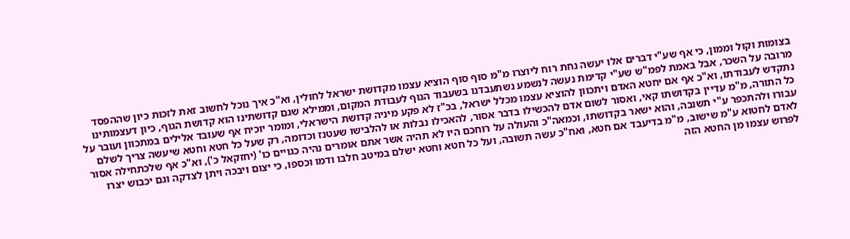בצומות וקול וממון, כי אף שע"י דברים אלו יעשה נחת רוח ליוצרו מ"מ סוף סוף הוציא עצמו מקדושת ישראל לחולין, וא"כ איך נוכל לחשוב זאת לזכות כיון שההפסד מרובה על השכר, אבל באמת לפמ"ש שע"י קדימת נעשה לנשמע נשתעבדנו בשעבוד הגוף לעבודת המקום, וממילא שגם קדושתינו הוא קדושת הגוף, כיון דעצמותינו נתקדש לעבודתו, וא"כ אף אם יחטא האדם ויתכוון להוציא עצמו מכלל ישראל, בכ"ז לא פקע מיניה קדושת הישראלי, ומומר יוכיח אף שעובד אלילים במתכוון ועובר על כל התורה, מ"מ עדיין בקדושתו קאי, ואסור לשום אדם להכשילו בדבר אסור, להאכילו נבלות או להלבישו שעטנז וכדומה, רק שעל כל חטא וחטא שיעשה צריך לשלם עבורו ולהתכפר ע"י תשובה, והוא ישאר בקדושתו, וכמאה"כ והעולה על רוחכם היו לא תהיה אשר אתם אומרים נהיה כגויים כו' (יחזקאל כ'), וא"כ אף שלכתחילה אסור לאדם לחטוא ע"מ שישוב, מ"מ בדיעבד אם חטא, ואח"כ עשה תשובה, ועל כל חטא וחטא ישלם במיטב חלבו ודמו וכספו, כי יצום ויבכה ויתן לצדקה וגם יכבוש יצרו לפרוש עצמו מן החטא הזה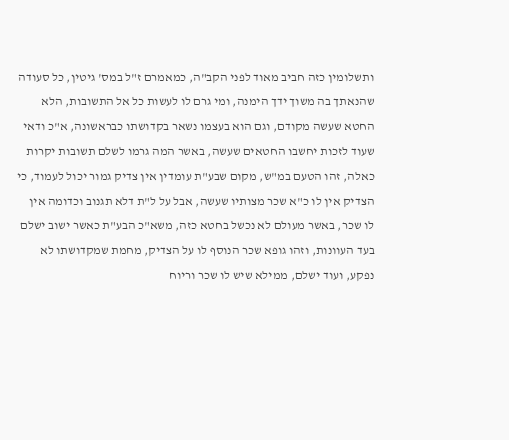ותשלומין כזה חביב מאוד לפני הקב"ה, כמאמרם ז"ל במס' גיטין, כל סעודה שהנאתך בה משוך ידך הימנה, ומי גרם לו לעשות כל אל התשובות, הלא החטא שעשה מקודם, וגם הוא בעצמו נשאר בקדושתו כבראשונה, א"כ ודאי שעוד לזכות יחשבו החטאים שעשה, באשר המה גרמו לשלם תשובות יקרות כאלה, זהו הטעם במ"ש, מקום שבע"ת עומדין אין צדיק גמור יכול לעמוד, כי הצדיק אין לו כ"א שכר מצותיו שעשה, אבל על ל"ת דלא תגנוב וכדומה אין לו שכר, באשר מעולם לא נכשל בחטא כזה, משא"כ הבע"ת כאשר ישוב ישלם בעד העוונות, וזהו גופא שכר הנוסף לו על הצדיק, מחמת שמקדושתו לא נפקע, ועוד ישלם, ממילא שיש לו שכר וריוח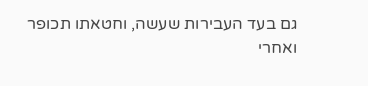גם בעד העבירות שעשה, וחטאתו תכופר
ואחרי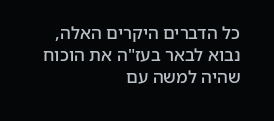כל הדברים היקרים האלה, נבוא לבאר בעז"ה את הוכוח שהיה למשה עם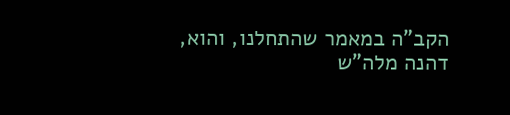הקב"ה במאמר שהתחלנו, והוא, דהנה מלה"ש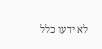לא ידעו כלל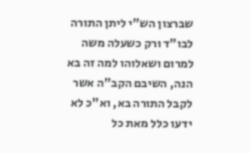שברצון הש"י ליתן התורה לבו"ד ורק כשעלה משה למרום ושאלוהו למה זה בא הנה, השיבם הקב"ה אשר לקבל התורה בא, וא"כ לא ידעו כלל מאת כל